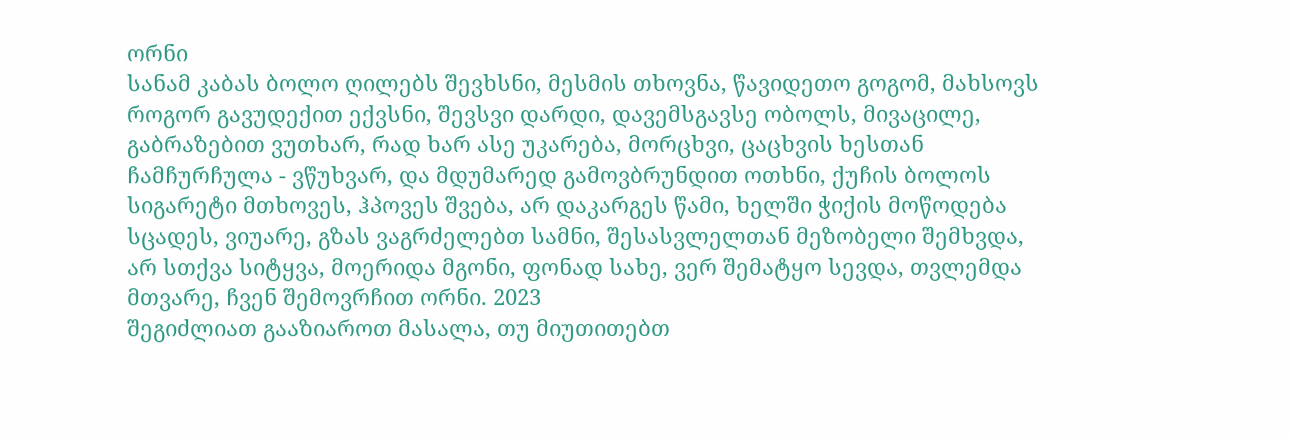ორნი
სანამ კაბას ბოლო ღილებს შევხსნი, მესმის თხოვნა, წავიდეთო გოგომ, მახსოვს როგორ გავუდექით ექვსნი, შევსვი დარდი, დავემსგავსე ობოლს, მივაცილე, გაბრაზებით ვუთხარ, რად ხარ ასე უკარება, მორცხვი, ცაცხვის ხესთან ჩამჩურჩულა - ვწუხვარ, და მდუმარედ გამოვბრუნდით ოთხნი, ქუჩის ბოლოს სიგარეტი მთხოვეს, ჰპოვეს შვება, არ დაკარგეს წამი, ხელში ჭიქის მოწოდება სცადეს, ვიუარე, გზას ვაგრძელებთ სამნი, შესასვლელთან მეზობელი შემხვდა, არ სთქვა სიტყვა, მოერიდა მგონი, ფონად სახე, ვერ შემატყო სევდა, თვლემდა მთვარე, ჩვენ შემოვრჩით ორნი. 2023
შეგიძლიათ გააზიაროთ მასალა, თუ მიუთითებთ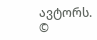ავტორს.
©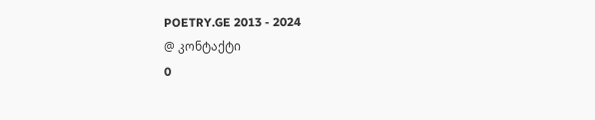POETRY.GE 2013 - 2024
@ კონტაქტი
0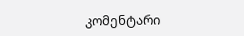კომენტარი